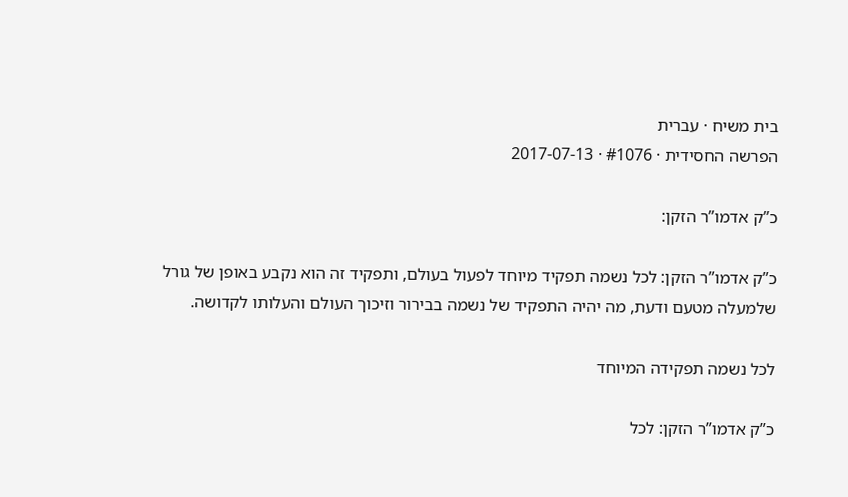בית משיח · עברית
הפרשה החסידית · #1076 · 2017-07-13

כ”ק אדמו”ר הזקן:

כ”ק אדמו”ר הזקן: לכל נשמה תפקיד מיוחד לפעול בעולם, ותפקיד זה הוא נקבע באופן של גורל שלמעלה מטעם ודעת, מה יהיה התפקיד של נשמה בבירור וזיכוך העולם והעלותו לקדושה.

לכל נשמה תפקידה המיוחד

כ”ק אדמו”ר הזקן: לכל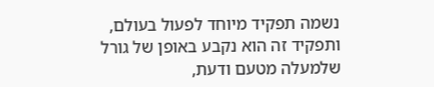נשמה תפקיד מיוחד לפעול בעולם, ותפקיד זה הוא נקבע באופן של גורל שלמעלה מטעם ודעת,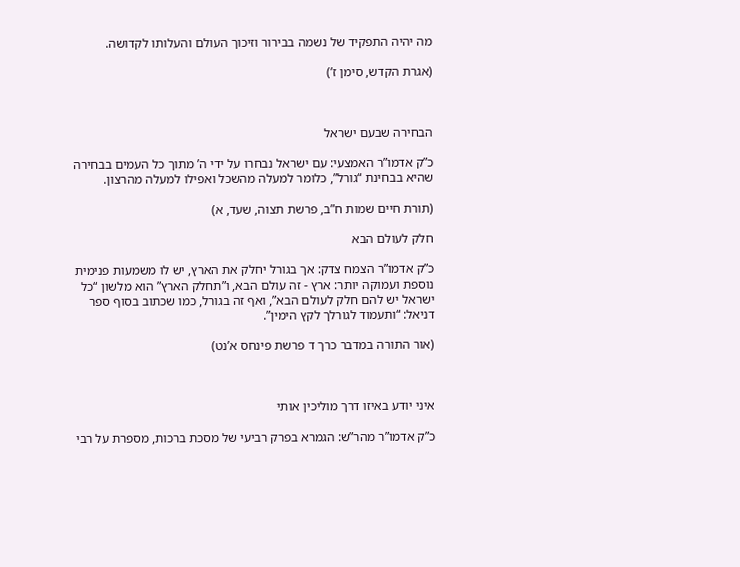מה יהיה התפקיד של נשמה בבירור וזיכוך העולם והעלותו לקדושה.

(אגרת הקדש, סימן ז’)



הבחירה שבעם ישראל

כ”ק אדמו”ר האמצעי: עם ישראל נבחרו על ידי ה’ מתוך כל העמים בבחירה שהיא בבחינת “גורל”, כלומר למעלה מהשכל ואפילו למעלה מהרצון.

(תורת חיים שמות ח”ב, פרשת תצוה, שעד, א)

חלק לעולם הבא

כ”ק אדמו”ר הצמח צדק: אך בגורל יחלק את הארץ, יש לו משמעות פנימית נוספת ועמוקה יותר: ארץ - זה עולם הבא, ו”תחלק הארץ” הוא מלשון “כל ישראל יש להם חלק לעולם הבא”, ואף זה בגורל, כמו שכתוב בסוף ספר דניאל: “ותעמוד לגורלך לקץ הימין”.

(אור התורה במדבר כרך ד פרשת פינחס א’נט)



איני יודע באיזו דרך מוליכין אותי

כ”ק אדמו”ר מהר”ש: הגמרא בפרק רביעי של מסכת ברכות, מספרת על רבי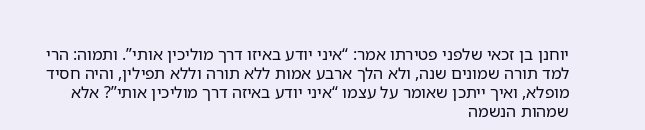יוחנן בן זכאי שלפני פטירתו אמר: “איני יודע באיזו דרך מוליכין אותי”. ותמוה: הרי למד תורה שמונים שנה, ולא הלך ארבע אמות ללא תורה וללא תפילין, והיה חסיד מופלא, ואיך ייתכן שאומר על עצמו “איני יודע באיזה דרך מוליכין אותי”? אלא שמהות הנשמה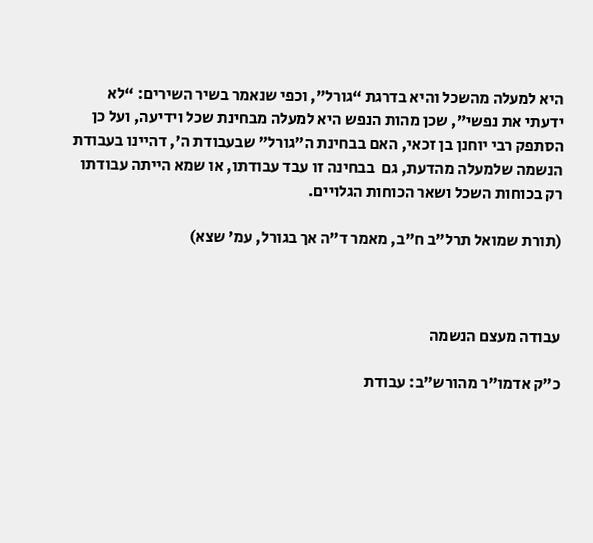היא למעלה מהשכל והיא בדרגת “גורל”, וכפי שנאמר בשיר השירים: “לא ידעתי את נפשי”, שכן מהות הנפש היא למעלה מבחינת שכל וידיעה, ועל כן הסתפק רבי יוחנן בן זכאי, האם בבחינת ה”גורל” שבעבודת ה’, דהיינו בעבודת הנשמה שלמעלה מהדעת, גם  בבחינה זו עבד עבודתו, או שמא הייתה עבודתו רק בכוחות השכל ושאר הכוחות הגלויים.

(תורת שמואל תרל”ב ח”ב, מאמר ד”ה אך בגורל, עמ’ שצא)



עבודה מעצם הנשמה

כ”ק אדמו”ר מהורש”ב: עבודת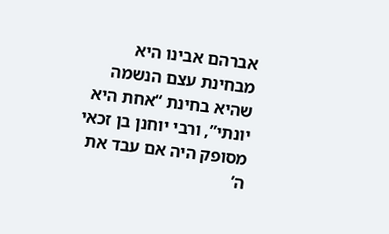אברהם אבינו היא מבחינת עצם הנשמה שהיא בחינת “אחת היא יונתי”, ורבי יוחנן בן זכאי מסופק היה אם עבד את ה’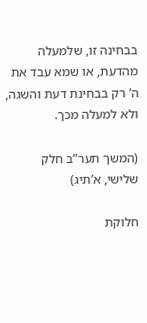בבחינה זו, שלמעלה מהדעת, או שמא עבד את ה’ רק בבחינת דעת והשגה, ולא למעלה מכך.

(המשך תער”ב חלק שלישי, א’תיג)

חלוקת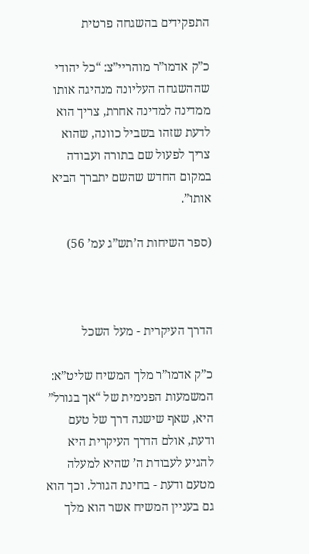התפקידים בהשגחה פרטית

כ”ק אדמו”ר מוהריי”צ: “כל יהודי שההשגחה העליונה מנהיגה אותו ממדינה למדינה אחרת, צריך הוא לדעת שזהו בשביל כוונה, שהוא צריך לפעול שם בתורה ועבודה במקום החדש שהשם יתברך הביא אותו”.

(ספר השיחות ה’תש”ג עמ’ 56)



הדרך העיקרית - מעל השכל

כ”ק אדמו”ר מלך המשיח שליט”א: המשמעות הפנימית של “אך בגורל” היא, שאף שישנה דרך של טעם ודעת, אולם הדרך העיקרית היא להגיע לעבודת ה’ שהיא למעלה מטעם ודעת - בחינת הגורל. וכך הוא גם בעניין המשיח אשר הוא מלך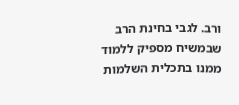ורב. לגבי בחינת הרב שבמשיח מספיק ללמוד ממנו בתכלית השלמות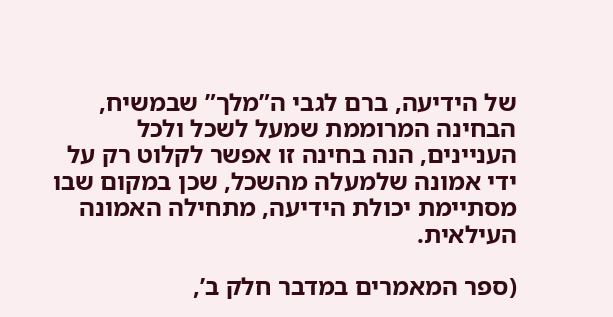של הידיעה, ברם לגבי ה”מלך” שבמשיח, הבחינה המרוממת שמעל לשכל ולכל העניינים, הנה בחינה זו אפשר לקלוט רק על ידי אמונה שלמעלה מהשכל, שכן במקום שבו מסתיימת יכולת הידיעה, מתחילה האמונה העילאית.

(ספר המאמרים במדבר חלק ב’,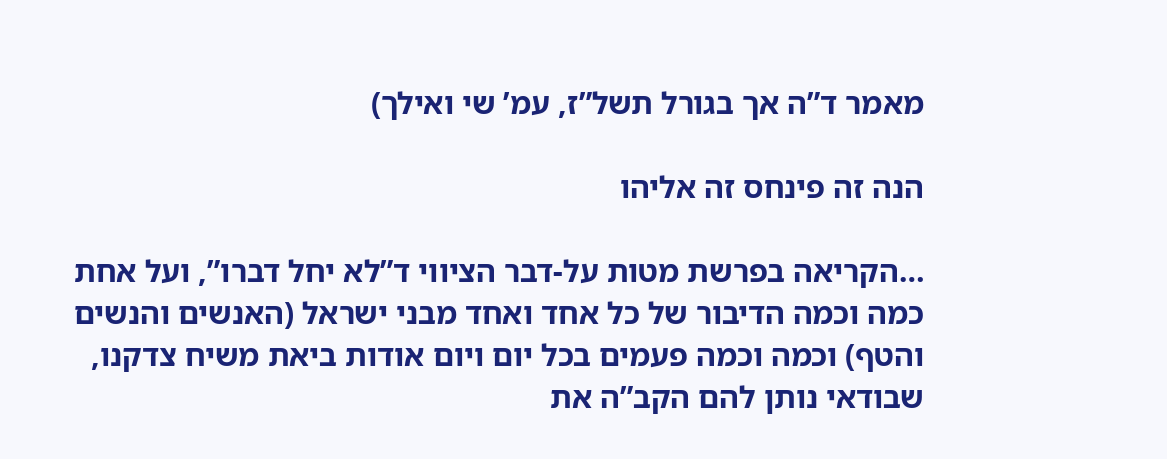מאמר ד”ה אך בגורל תשל”ז, עמ’ שי ואילך)

הנה זה פינחס זה אליהו

…הקריאה בפרשת מטות על-דבר הציווי ד”לא יחל דברו”, ועל אחת כמה וכמה הדיבור של כל אחד ואחד מבני ישראל (האנשים והנשים והטף) וכמה וכמה פעמים בכל יום ויום אודות ביאת משיח צדקנו, שבודאי נותן להם הקב”ה את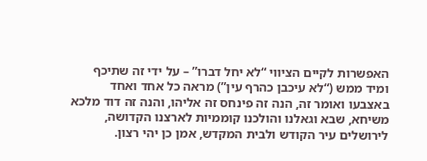האפשרות לקיים הציווי “לא יחל דברו” – על ידי זה שתיכף ומיד ממש (“לא עיכבן כהרף עין”) מראה כל אחד ואחד באצבעו ואומר זה, הנה זה פינחס זה אליהו, והנה זה דוד מלכא משיחא, שבא וגאלנו והולכנו קוממיות לארצנו הקדושה, לירושלים עיר הקודש ולבית המקדש, אמן כן יהי רצון.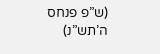(ש”פ פנחס ה’תש”נ)